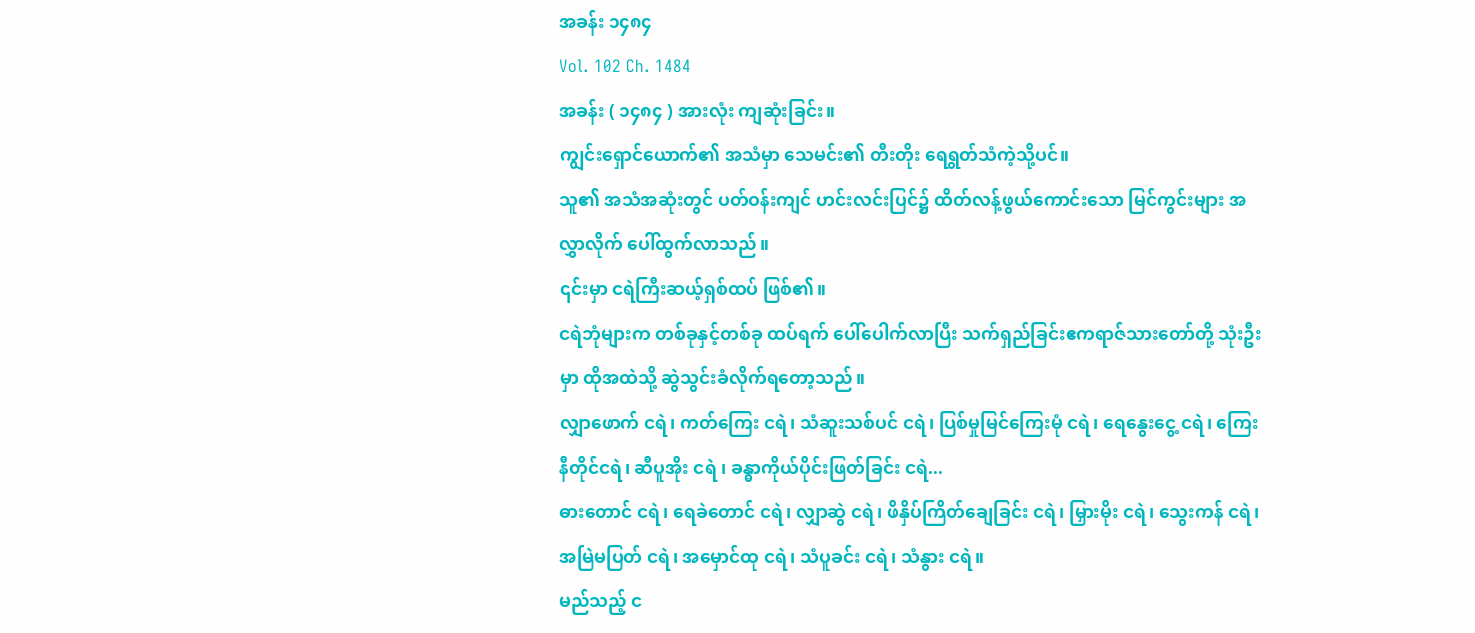အခန်း ၁၄၈၄
Vol. 102 Ch. 1484
အခန်း ( ၁၄၈၄ ) အားလုံး ကျဆုံးခြင်း။
ကျွင်းရှောင်ယောက်၏ အသံမှာ သေမင်း၏ တီးတိုး ရေရွတ်သံကဲ့သို့ပင်။
သူ၏ အသံအဆုံးတွင် ပတ်ဝန်းကျင် ဟင်းလင်းပြင်၌ ထိတ်လန့်ဖွယ်ကောင်းသော မြင်ကွင်းများ အလွှာလိုက် ပေါ်ထွက်လာသည်။
၎င်းမှာ ငရဲကြီးဆယ့်ရှစ်ထပ် ဖြစ်၏။
ငရဲဘုံများက တစ်ခုနှင့်တစ်ခု ထပ်ရက် ပေါ်ပေါက်လာပြီး သက်ရှည်ခြင်းဧကရာဇ်သားတော်တို့ သုံးဦးမှာ ထိုအထဲသို့ ဆွဲသွင်းခံလိုက်ရတော့သည်။
လျှာဖောက် ငရဲ၊ ကတ်ကြေး ငရဲ၊ သံဆူးသစ်ပင် ငရဲ၊ ပြစ်မှုမြင်ကြေးမုံ ငရဲ၊ ရေနွေးငွေ့ ငရဲ၊ ကြေးနီတိုင်ငရဲ၊ ဆီပူအိုး ငရဲ ၊ ခန္ဓာကိုယ်ပိုင်းဖြတ်ခြင်း ငရဲ...
ဓားတောင် ငရဲ၊ ရေခဲတောင် ငရဲ၊ လျှာဆွဲ ငရဲ၊ ဖိနှိပ်ကြိတ်ချေခြင်း ငရဲ၊ မြှားမိုး ငရဲ၊ သွေးကန် ငရဲ၊ အမြဲမပြတ် ငရဲ၊ အမှောင်ထု ငရဲ၊ သံပူခင်း ငရဲ၊ သံနွား ငရဲ။
မည်သည့် င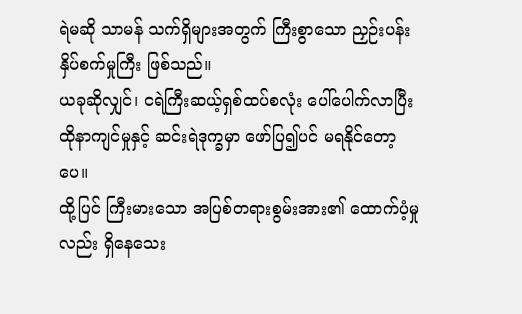ရဲမဆို သာမန် သက်ရှိများအတွက် ကြီးစွာသော ညှဉ်းပန်းနှိပ်စက်မှုကြီး ဖြစ်သည်။
ယခုဆိုလျှင်၊ ငရဲကြီးဆယ့်ရှစ်ထပ်စလုံး ပေါ်ပေါက်လာပြီး ထိုနာကျင်မှုနှင့် ဆင်းရဲဒုက္ခမှာ ဖော်ပြ၍ပင် မရနိုင်တော့ပေ။
ထို့ပြင် ကြီးမားသော အပြစ်တရားစွမ်းအား၏ ထောက်ပံ့မှုလည်း ရှိနေသေး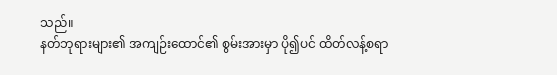သည်။
နတ်ဘုရားများ၏ အကျဉ်းထောင်၏ စွမ်းအားမှာ ပို၍ပင် ထိတ်လန့်စရာ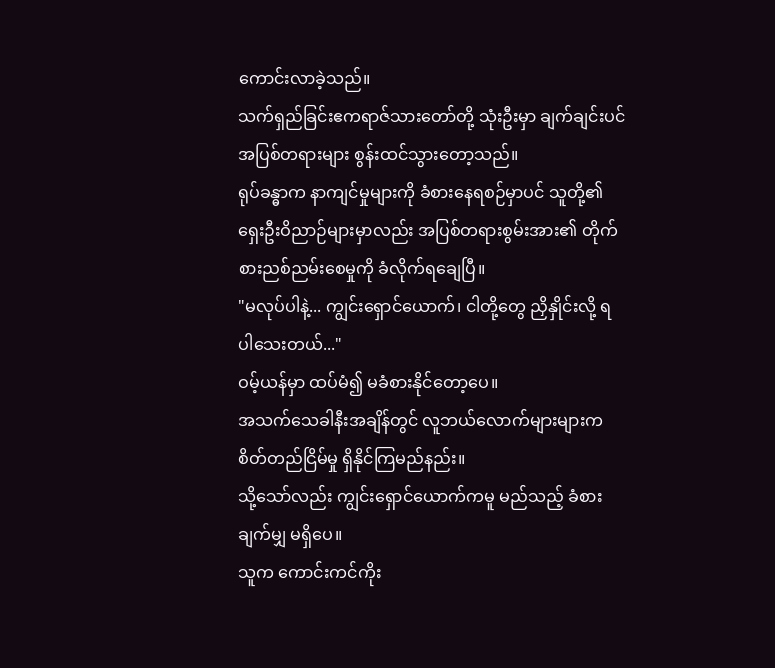ကောင်းလာခဲ့သည်။
သက်ရှည်ခြင်းဧကရာဇ်သားတော်တို့ သုံးဦးမှာ ချက်ချင်းပင် အပြစ်တရားများ စွန်းထင်သွားတော့သည်။
ရုပ်ခန္ဓာက နာကျင်မှုများကို ခံစားနေရစဉ်မှာပင် သူတို့၏ ရှေးဦးဝိညာဉ်များမှာလည်း အပြစ်တရားစွမ်းအား၏ တိုက်စားညစ်ညမ်းစေမှုကို ခံလိုက်ရချေပြီ။
"မလုပ်ပါနဲ့... ကျွင်းရှောင်ယောက်၊ ငါတို့တွေ ညှိနှိုင်းလို့ ရပါသေးတယ်..."
ဝမ့်ယန်မှာ ထပ်မံ၍ မခံစားနိုင်တော့ပေ။
အသက်သေခါနီးအချိန်တွင် လူဘယ်လောက်များများက စိတ်တည်ငြိမ်မှု ရှိနိုင်ကြမည်နည်း။
သို့သော်လည်း ကျွင်းရှောင်ယောက်ကမူ မည်သည့် ခံစားချက်မျှ မရှိပေ။
သူက ကောင်းကင်ကိုး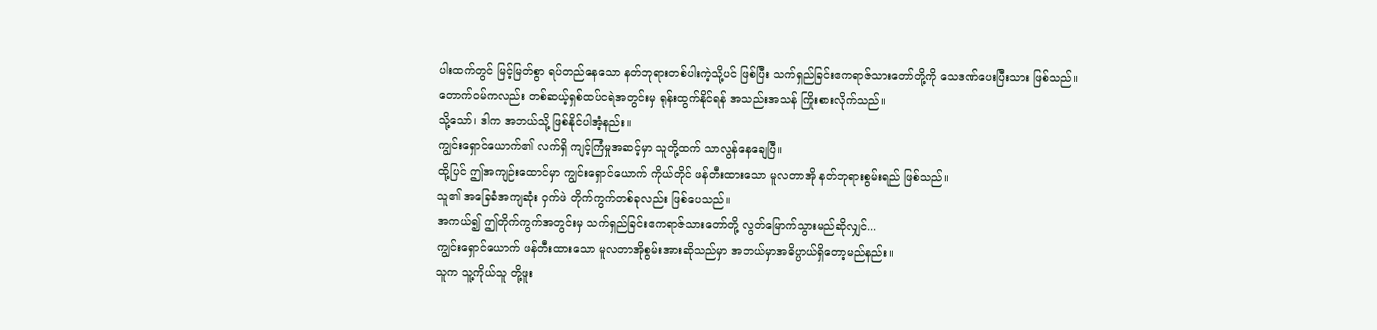ပါးထက်တွင် မြင့်မြတ်စွာ ရပ်တည်နေသော နတ်ဘုရားတစ်ပါးကဲ့သို့ပင် ဖြစ်ပြီး သက်ရှည်ခြင်းဧကရာဇ်သားတော်တို့ကို သေဒဏ်ပေးပြီးသား ဖြစ်သည်။
တောက်ဝမ်ကလည်း တစ်ဆယ့်ရှစ်ထပ်ငရဲအတွင်းမှ ရုန်းထွက်နိုင်ရန် အသည်းအသန် ကြိုးစားလိုက်သည်။
သို့သော်၊ ဒါက အဘယ်သို့ ဖြစ်နိုင်ပါအံ့နည်း။
ကျွင်းရှောင်ယောက်၏ လက်ရှိ ကျင့်ကြံမှုအဆင့်မှာ သူတို့ထက် သာလွန်နေချေပြီ။
ထို့ပြင် ဤအကျဉ်းထောင်မှာ ကျွင်းရှောင်ယောက် ကိုယ်တိုင် ဖန်တီးထားသော မူလတာအို နတ်ဘုရားစွမ်းရည် ဖြစ်သည်။
သူ၏ အခြေခံအကျဆုံး ဝှက်ဖဲ တိုက်ကွက်တစ်ခုလည်း ဖြစ်ပေသည်။
အကယ်၍ ဤတိုက်ကွက်အတွင်းမှ သက်ရှည်ခြင်းဧကရာဇ်သားတော်တို့ လွတ်မြောက်သွားမည်ဆိုလျှင်...
ကျွင်းရှောင်ယောက် ဖန်တီးထားသော မူလတာအိုစွမ်းအားဆိုသည်မှာ အဘယ်မှာအဓိပ္ပာယ်ရှိတော့မည်နည်း။
သူက သူ့ကိုယ်သူ တို့ဖူး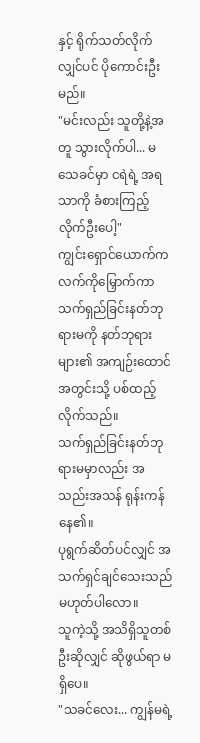နှင့် ရိုက်သတ်လိုက်လျှင်ပင် ပိုကောင်းဦးမည်။
"မင်းလည်း သူတို့နဲ့အတူ သွားလိုက်ပါ... မသေခင်မှာ ငရဲရဲ့ အရသာကို ခံစားကြည့်လိုက်ဦးပေါ့"
ကျွင်းရှောင်ယောက်က လက်ကိုမြှောက်ကာ သက်ရှည်ခြင်းနတ်ဘုရားမကို နတ်ဘုရားများ၏ အကျဉ်းထောင်အတွင်းသို့ ပစ်ထည့်လိုက်သည်။
သက်ရှည်ခြင်းနတ်ဘုရားမမှာလည်း အသည်းအသန် ရုန်းကန်နေ၏။
ပုရွက်ဆိတ်ပင်လျှင် အသက်ရှင်ချင်သေးသည် မဟုတ်ပါလော။
သူကဲ့သို့ အသိရှိသူတစ်ဦးဆိုလျှင် ဆိုဖွယ်ရာ မရှိပေ။
"သခင်လေး... ကျွန်မရဲ့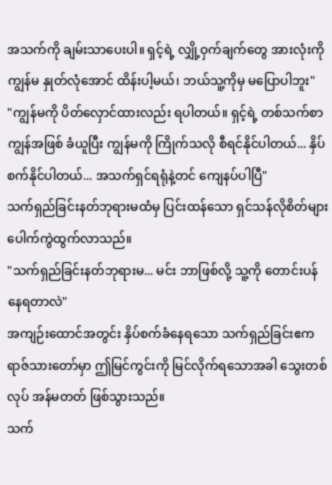အသက်ကို ချမ်းသာပေးပါ။ ရှင့်ရဲ့ လျှို့ဝှက်ချက်တွေ အားလုံးကို ကျွန်မ နှုတ်လုံအောင် ထိန်းပါ့မယ်၊ ဘယ်သူ့ကိုမှ မပြောပါဘူး"
"ကျွန်မကို ပိတ်လှောင်ထားလည်း ရပါတယ်။ ရှင့်ရဲ့ တစ်သက်စာ ကျွန်အဖြစ် ခံယူပြီး ကျွန်မကို ကြိုက်သလို စီရင်နိုင်ပါတယ်... နှိပ်စက်နိုင်ပါတယ်... အသက်ရှင်ရရုံနဲ့တင် ကျေနပ်ပါပြီ"
သက်ရှည်ခြင်းနတ်ဘုရားမထံမှ ပြင်းထန်သော ရှင်သန်လိုစိတ်များ ပေါက်ကွဲထွက်လာသည်။
"သက်ရှည်ခြင်းနတ်ဘုရားမ... မင်း ဘာဖြစ်လို့ သူ့ကို တောင်းပန်နေရတာလဲ"
အကျဉ်းထောင်အတွင်း နှိပ်စက်ခံနေရသော သက်ရှည်ခြင်းဧကရာဇ်သားတော်မှာ ဤမြင်ကွင်းကို မြင်လိုက်ရသောအခါ သွေးတစ်လုပ် အန်မတတ် ဖြစ်သွားသည်။
သက်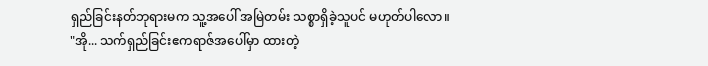ရှည်ခြင်းနတ်ဘုရားမက သူ့အပေါ် အမြဲတမ်း သစ္စာရှိခဲ့သူပင် မဟုတ်ပါလော။
"အို... သက်ရှည်ခြင်းဧကရာဇ်အပေါ်မှာ ထားတဲ့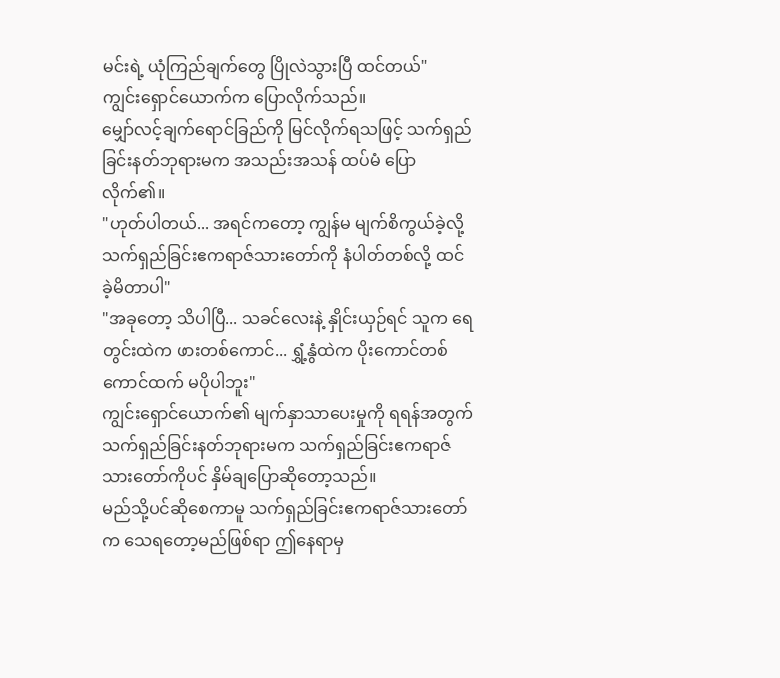မင်းရဲ့ ယုံကြည်ချက်တွေ ပြိုလဲသွားပြီ ထင်တယ်"
ကျွင်းရှောင်ယောက်က ပြောလိုက်သည်။
မျှော်လင့်ချက်ရောင်ခြည်ကို မြင်လိုက်ရသဖြင့် သက်ရှည်ခြင်းနတ်ဘုရားမက အသည်းအသန် ထပ်မံ ပြောလိုက်၏။
"ဟုတ်ပါတယ်... အရင်ကတော့ ကျွန်မ မျက်စိကွယ်ခဲ့လို့ သက်ရှည်ခြင်းဧကရာဇ်သားတော်ကို နံပါတ်တစ်လို့ ထင်ခဲ့မိတာပါ"
"အခုတော့ သိပါပြီ... သခင်လေးနဲ့ နှိုင်းယှဉ်ရင် သူက ရေတွင်းထဲက ဖားတစ်ကောင်... ရွှံ့နွံထဲက ပိုးကောင်တစ်ကောင်ထက် မပိုပါဘူး"
ကျွင်းရှောင်ယောက်၏ မျက်နှာသာပေးမှုကို ရရန်အတွက် သက်ရှည်ခြင်းနတ်ဘုရားမက သက်ရှည်ခြင်းဧကရာဇ်သားတော်ကိုပင် နှိမ်ချပြောဆိုတော့သည်။
မည်သို့ပင်ဆိုစေကာမူ သက်ရှည်ခြင်းဧကရာဇ်သားတော်က သေရတော့မည်ဖြစ်ရာ ဤနေရာမှ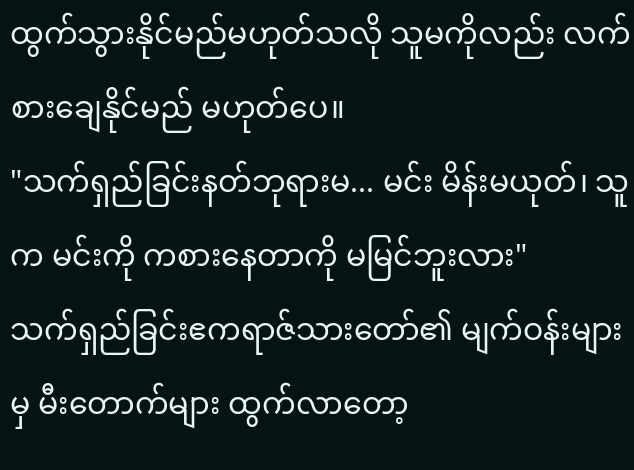ထွက်သွားနိုင်မည်မဟုတ်သလို သူမကိုလည်း လက်စားချေနိုင်မည် မဟုတ်ပေ။
"သက်ရှည်ခြင်းနတ်ဘုရားမ... မင်း မိန်းမယုတ်၊ သူက မင်းကို ကစားနေတာကို မမြင်ဘူးလား"
သက်ရှည်ခြင်းဧကရာဇ်သားတော်၏ မျက်ဝန်းများမှ မီးတောက်များ ထွက်လာတော့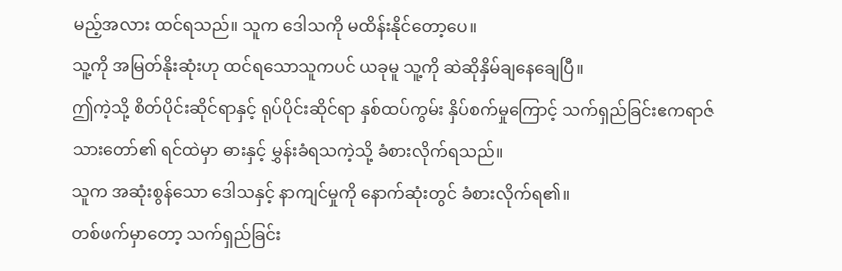မည့်အလား ထင်ရသည်။ သူက ဒေါသကို မထိန်းနိုင်တော့ပေ။
သူ့ကို အမြတ်နိုးဆုံးဟု ထင်ရသောသူကပင် ယခုမူ သူ့ကို ဆဲဆိုနှိမ်ချနေချေပြီ။
ဤကဲ့သို့ စိတ်ပိုင်းဆိုင်ရာနှင့် ရုပ်ပိုင်းဆိုင်ရာ နှစ်ထပ်ကွမ်း နှိပ်စက်မှုကြောင့် သက်ရှည်ခြင်းဧကရာဇ်သားတော်၏ ရင်ထဲမှာ ဓားနှင့် မွှန်းခံရသကဲ့သို့ ခံစားလိုက်ရသည်။
သူက အဆုံးစွန်သော ဒေါသနှင့် နာကျင်မှုကို နောက်ဆုံးတွင် ခံစားလိုက်ရ၏။
တစ်ဖက်မှာတော့ သက်ရှည်ခြင်း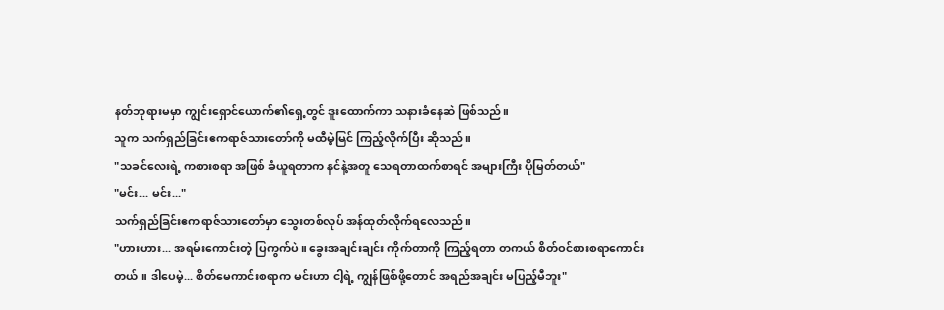နတ်ဘုရားမမှာ ကျွင်းရှောင်ယောက်၏ရှေ့တွင် ဒူးထောက်ကာ သနားခံနေဆဲ ဖြစ်သည်။
သူက သက်ရှည်ခြင်းဧကရာဇ်သားတော်ကို မထီမဲ့မြင် ကြည့်လိုက်ပြီး ဆိုသည်။
"သခင်လေးရဲ့ ကစားစရာ အဖြစ် ခံယူရတာက နင်နဲ့အတူ သေရတာထက်စာရင် အများကြီး ပိုမြတ်တယ်"
"မင်း... မင်း..."
သက်ရှည်ခြင်းဧကရာဇ်သားတော်မှာ သွေးတစ်လုပ် အန်ထုတ်လိုက်ရလေသည်။
"ဟားဟား... အရမ်းကောင်းတဲ့ ပြကွက်ပဲ။ ခွေးအချင်းချင်း ကိုက်တာကို ကြည့်ရတာ တကယ် စိတ်ဝင်စားစရာကောင်းတယ်။ ဒါပေမဲ့... စိတ်မေကာင်းစရာက မင်းဟာ ငါ့ရဲ့ ကျွန်ဖြစ်ဖို့တောင် အရည်အချင်း မပြည့်မီဘူး"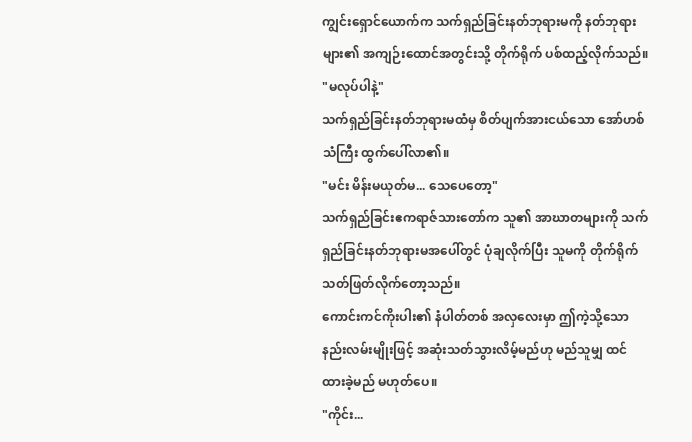ကျွင်းရှောင်ယောက်က သက်ရှည်ခြင်းနတ်ဘုရားမကို နတ်ဘုရားများ၏ အကျဉ်းထောင်အတွင်းသို့ တိုက်ရိုက် ပစ်ထည့်လိုက်သည်။
"မလုပ်ပါနဲ့"
သက်ရှည်ခြင်းနတ်ဘုရားမထံမှ စိတ်ပျက်အားငယ်သော အော်ဟစ်သံကြီး ထွက်ပေါ်လာ၏။
"မင်း မိန်းမယုတ်မ... သေပေတော့"
သက်ရှည်ခြင်းဧကရာဇ်သားတော်က သူ၏ အာဃာတများကို သက်ရှည်ခြင်းနတ်ဘုရားမအပေါ်တွင် ပုံချလိုက်ပြီး သူမကို တိုက်ရိုက် သတ်ဖြတ်လိုက်တော့သည်။
ကောင်းကင်ကိုးပါး၏ နံပါတ်တစ် အလှလေးမှာ ဤကဲ့သို့သော နည်းလမ်းမျိုးဖြင့် အဆုံးသတ်သွားလိမ့်မည်ဟု မည်သူမျှ ထင်ထားခဲ့မည် မဟုတ်ပေ။
"ကိုင်း...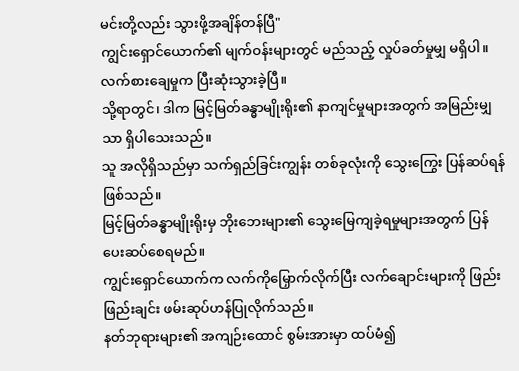မင်းတို့လည်း သွားဖို့အချိန်တန်ပြီ"
ကျွင်းရှောင်ယောက်၏ မျက်ဝန်းများတွင် မည်သည့် လှုပ်ခတ်မှုမျှ မရှိပါ။
လက်စားချေမှုက ပြီးဆုံးသွားခဲ့ပြီ။
သို့ရာတွင်၊ ဒါက မြင့်မြတ်ခန္ဓာမျိုးရိုး၏ နာကျင်မှုများအတွက် အမြည်းမျှသာ ရှိပါသေးသည်။
သူ အလိုရှိသည်မှာ သက်ရှည်ခြင်းကျွန်း တစ်ခုလုံးကို သွေးကြွေး ပြန်ဆပ်ရန် ဖြစ်သည်။
မြင့်မြတ်ခန္ဓာမျိုးရိုးမှ ဘိုးဘေးများ၏ သွေးမြေကျခဲ့ရမှုများအတွက် ပြန်ပေးဆပ်စေရမည်။
ကျွင်းရှောင်ယောက်က လက်ကိုမြှောက်လိုက်ပြီး လက်ချောင်းများကို ဖြည်းဖြည်းချင်း ဖမ်းဆုပ်ဟန်ပြုလိုက်သည်။
နတ်ဘုရားများ၏ အကျဉ်းထောင် စွမ်းအားမှာ ထပ်မံ၍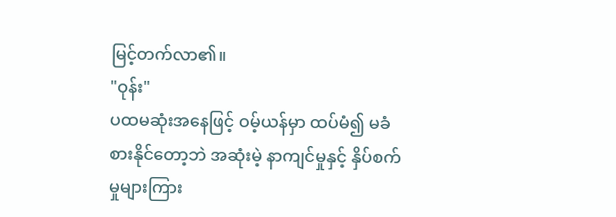မြင့်တက်လာ၏။
"ဝုန်း"
ပထမဆုံးအနေဖြင့် ဝမ့်ယန်မှာ ထပ်မံ၍ မခံစားနိုင်တော့ဘဲ အဆုံးမဲ့ နာကျင်မှုနှင့် နှိပ်စက်မှုများကြား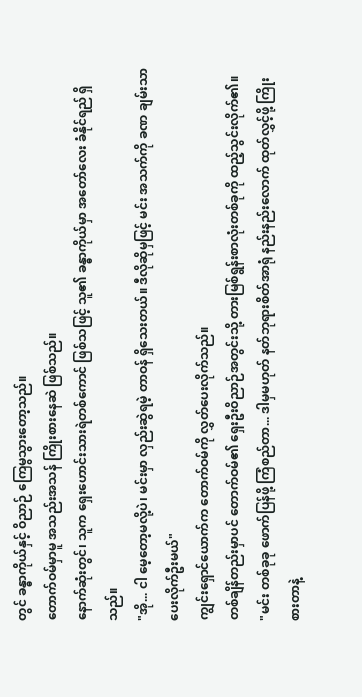တွင် ခန္ဓာကိုယ်နှင့် ဝိညာဉ် ကြေမွသွားတော့သည်။
တောက်ဝမ်မှာမူ အသည်းအသန် ကြိုးစားနေဆဲ ဖြစ်သည်။
နောက်ဆုံးတွင်၊ သူက ရှေးဟောင်းသားရဲတစ်ကောင် ဖြစ်သဖြင့် သူ၏ ခန္ဓာကိုယ်မှာ အတော်လေး ခံနိုင်ရည် ရှိသည်။
"အို... ငါ မေ့တော့မလို့ပဲ၊ မင်းမှာ လှည်းဆွဲရမဲ့ တာဝန် ရှိသေးတယ်။ ဒီလိုဆိုမှဖြင့် မင်း အသက်ကို ခဏ ချမ်းသာပေးလိုက်ဦးမယ်"
ကျွင်းရှောင်ယောက်က တောက်ဝမ်ကို လွှတ်ပေးလိုက်သည်။
တစ်ချိန်တည်းမှာပင် တောက်ဝမ်၏ ရှေးဦးဝိညာဉ်အတွင်းသို့ တားမြစ်ရွန်းစာလုံးတစ်ခုကို ထည့်သွင်းလိုက်၏။
"မင်း တစ်ခုခု ဖောက်ပြန်ဖို့ ကြံစည်တာ... ဒါမှမဟုတ် နတ်ဘုရားစိတ်အာရုံ နည်းနည်းလောက် ထုတ်လွှင့်ဖို့ ကြိုးစားတာနဲ့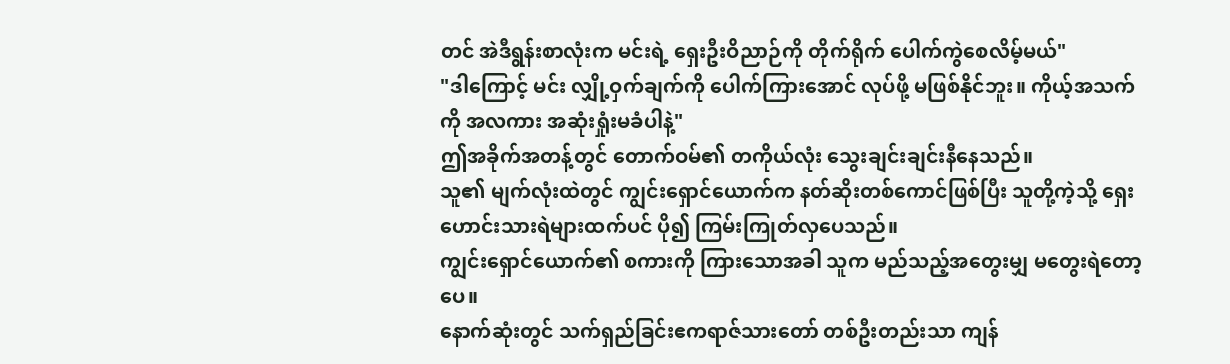တင် အဲဒီရွန်းစာလုံးက မင်းရဲ့ ရှေးဦးဝိညာဉ်ကို တိုက်ရိုက် ပေါက်ကွဲစေလိမ့်မယ်"
"ဒါကြောင့် မင်း လျှို့ဝှက်ချက်ကို ပေါက်ကြားအောင် လုပ်ဖို့ မဖြစ်နိုင်ဘူး။ ကိုယ့်အသက်ကို အလကား အဆုံးရှုံးမခံပါနဲ့"
ဤအခိုက်အတန့်တွင် တောက်ဝမ်၏ တကိုယ်လုံး သွေးချင်းချင်းနီနေသည်။
သူ၏ မျက်လုံးထဲတွင် ကျွင်းရှောင်ယောက်က နတ်ဆိုးတစ်ကောင်ဖြစ်ပြီး သူတို့ကဲ့သို့ ရှေးဟောင်းသားရဲများထက်ပင် ပို၍ ကြမ်းကြုတ်လှပေသည်။
ကျွင်းရှောင်ယောက်၏ စကားကို ကြားသောအခါ သူက မည်သည့်အတွေးမျှ မတွေးရဲတော့ပေ။
နောက်ဆုံးတွင် သက်ရှည်ခြင်းဧကရာဇ်သားတော် တစ်ဦးတည်းသာ ကျန်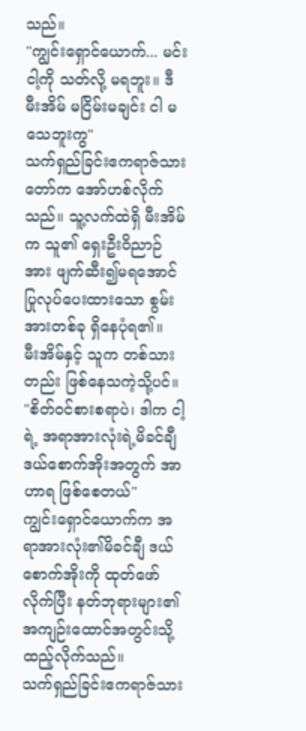သည်။
"ကျွင်းရှောင်ယောက်... မင်း ငါ့ကို သတ်လို့ မရဘူး။ ဒီမီးအိမ် မငြိမ်းမချင်း ငါ မသေဘူးကွ"
သက်ရှည်ခြင်းဧကရာဇ်သားတော်က အော်ဟစ်လိုက်သည်။ သူ့လက်ထဲရှိ မီးအိမ်က သူ၏ ရှေးဦးဝိညာဉ်အား ဖျက်ဆီး၍မရအောင် ပြုလုပ်ပေးထားသော စွမ်းအားတစ်ခု ရှိနေပုံရ၏။
မီးအိမ်နှင့် သူက တစ်သားတည်း ဖြစ်နေသကဲ့သို့ပင်။
"စိတ်ဝင်စားစရာပဲ၊ ဒါက ငါ့ရဲ့ အရာအားလုံးရဲ့မိခင်ချီ ဒယ်စောက်အိုးအတွက် အာဟာရ ဖြစ်စေတယ်"
ကျွင်းရှောင်ယောက်က အရာအားလုံး၏မိခင်ချီ ဒယ်စောက်အိုးကို ထုတ်ဖော်လိုက်ပြီး နတ်ဘုရားများ၏ အကျဉ်းထောင်အတွင်းသို့ ထည့်လိုက်သည်။
သက်ရှည်ခြင်းဧကရာဇ်သား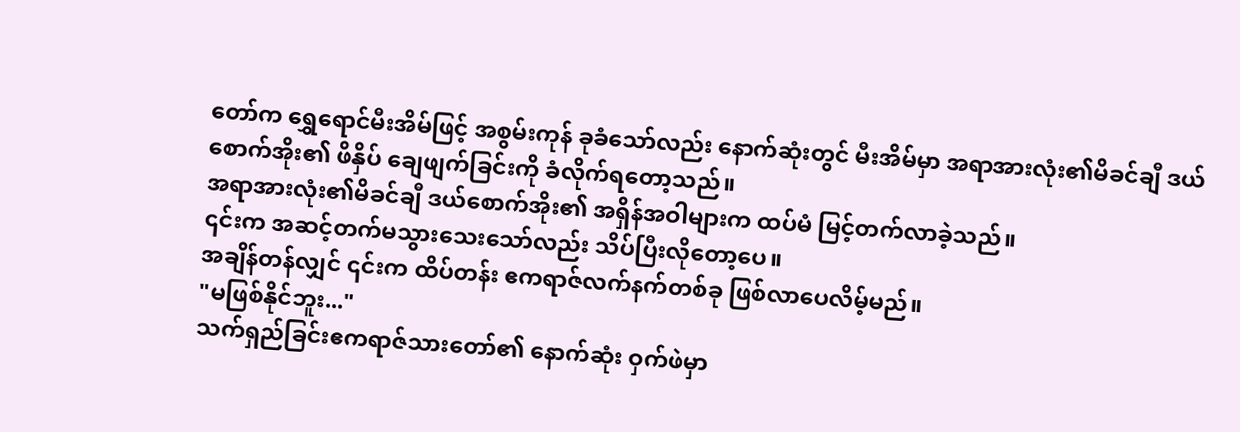တော်က ရွှေရောင်မီးအိမ်ဖြင့် အစွမ်းကုန် ခုခံသော်လည်း နောက်ဆုံးတွင် မီးအိမ်မှာ အရာအားလုံး၏မိခင်ချီ ဒယ်စောက်အိုး၏ ဖိနှိပ် ချေဖျက်ခြင်းကို ခံလိုက်ရတော့သည်။
အရာအားလုံး၏မိခင်ချီ ဒယ်စောက်အိုး၏ အရှိန်အဝါများက ထပ်မံ မြင့်တက်လာခဲ့သည်။
၎င်းက အဆင့်တက်မသွားသေးသော်လည်း သိပ်ပြီးလိုတော့ပေ။
အချိန်တန်လျှင် ၎င်းက ထိပ်တန်း ဧကရာဇ်လက်နက်တစ်ခု ဖြစ်လာပေလိမ့်မည်။
"မဖြစ်နိုင်ဘူး..."
သက်ရှည်ခြင်းဧကရာဇ်သားတော်၏ နောက်ဆုံး ဝှက်ဖဲမှာ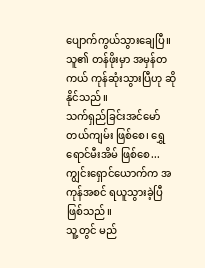ပျောက်ကွယ်သွားချေပြီ။
သူ၏ တန်ဖိုးမှာ အမှန်တကယ် ကုန်ဆုံးသွားပြီဟု ဆိုနိုင်သည်။
သက်ရှည်ခြင်းအင်မော်တယ်ကျမ်း ဖြစ်စေ၊ ရွှေရောင်မီးအိမ် ဖြစ်စေ...
ကျွင်းရှောင်ယောက်က အကုန်အစင် ရယူသွားခဲ့ပြီ ဖြစ်သည်။
သူ့တွင် မည်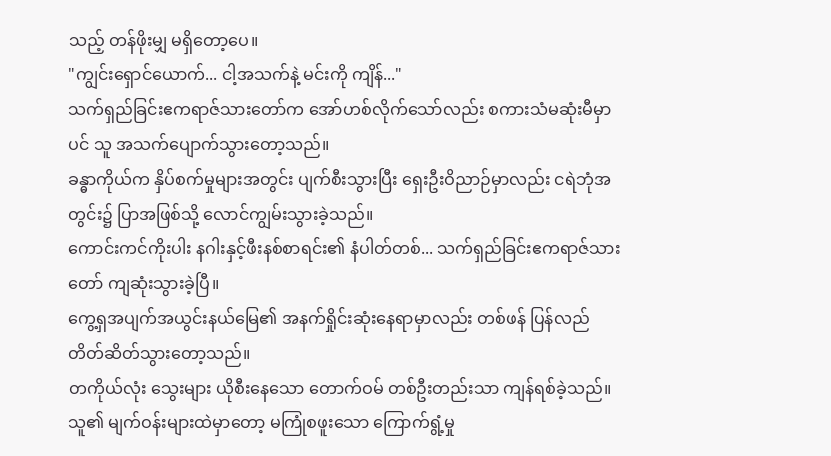သည့် တန်ဖိုးမျှ မရှိတော့ပေ။
"ကျွင်းရှောင်ယောက်... ငါ့အသက်နဲ့ မင်းကို ကျိန်..."
သက်ရှည်ခြင်းဧကရာဇ်သားတော်က အော်ဟစ်လိုက်သော်လည်း စကားသံမဆုံးမီမှာပင် သူ အသက်ပျောက်သွားတော့သည်။
ခန္ဓာကိုယ်က နှိပ်စက်မှုများအတွင်း ပျက်စီးသွားပြီး ရှေးဦးဝိညာဉ်မှာလည်း ငရဲဘုံအတွင်း၌ ပြာအဖြစ်သို့ လောင်ကျွမ်းသွားခဲ့သည်။
ကောင်းကင်ကိုးပါး နဂါးနှင့်ဖီးနစ်စာရင်း၏ နံပါတ်တစ်... သက်ရှည်ခြင်းဧကရာဇ်သားတော် ကျဆုံးသွားခဲ့ပြီ။
ကွေ့ရှအပျက်အယွင်းနယ်မြေ၏ အနက်ရှိုင်းဆုံးနေရာမှာလည်း တစ်ဖန် ပြန်လည် တိတ်ဆိတ်သွားတော့သည်။
တကိုယ်လုံး သွေးများ ယိုစီးနေသော တောက်ဝမ် တစ်ဦးတည်းသာ ကျန်ရစ်ခဲ့သည်။
သူ၏ မျက်ဝန်းများထဲမှာတော့ မကြုံစဖူးသော ကြောက်ရွံ့မှု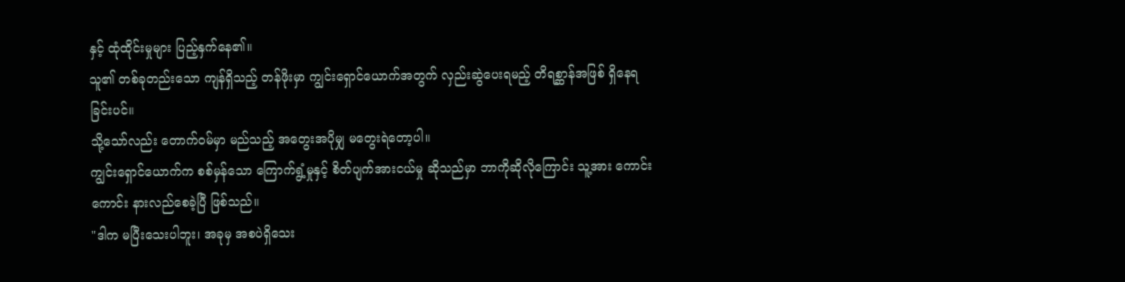နှင့် ထုံထိုင်းမှုများ ပြည့်နှက်နေ၏။
သူ၏ တစ်ခုတည်းသော ကျန်ရှိသည့် တန်ဖိုးမှာ ကျွင်းရှောင်ယောက်အတွက် လှည်းဆွဲပေးရမည့် တိရစ္ဆာန်အဖြစ် ရှိနေရခြင်းပင်။
သို့သော်လည်း တောက်ဝမ်မှာ မည်သည့် အတွေးအပိုမျှ မတွေးရဲတော့ပါ။
ကျွင်းရှောင်ယောက်က စစ်မှန်သော ကြောက်ရွံ့မှုနှင့် စိတ်ပျက်အားငယ်မှု ဆိုသည်မှာ ဘာကိုဆိုလိုကြောင်း သူ့အား ကောင်းကောင်း နားလည်စေခဲ့ပြီ ဖြစ်သည်။
"ဒါက မပြီးသေးပါဘူး၊ အခုမှ အစပဲရှိသေး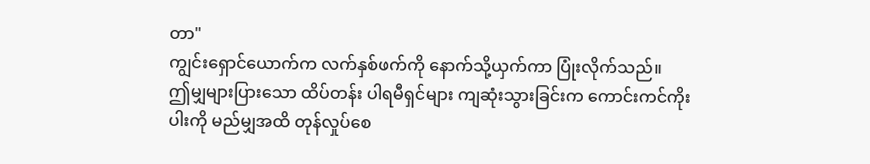တာ"
ကျွင်းရှောင်ယောက်က လက်နှစ်ဖက်ကို နောက်သို့ယှက်ကာ ပြုံးလိုက်သည်။
ဤမျှများပြားသော ထိပ်တန်း ပါရမီရှင်များ ကျဆုံးသွားခြင်းက ကောင်းကင်ကိုးပါးကို မည်မျှအထိ တုန်လှုပ်စေ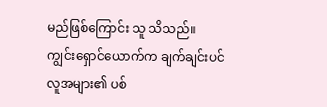မည်ဖြစ်ကြောင်း သူ သိသည်။
ကျွင်းရှောင်ယောက်က ချက်ချင်းပင် လူအများ၏ ပစ်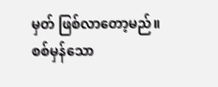မှတ် ဖြစ်လာတော့မည်။
စစ်မှန်သော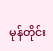မုန်တိုင်း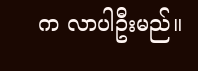က လာပါဦးမည်။